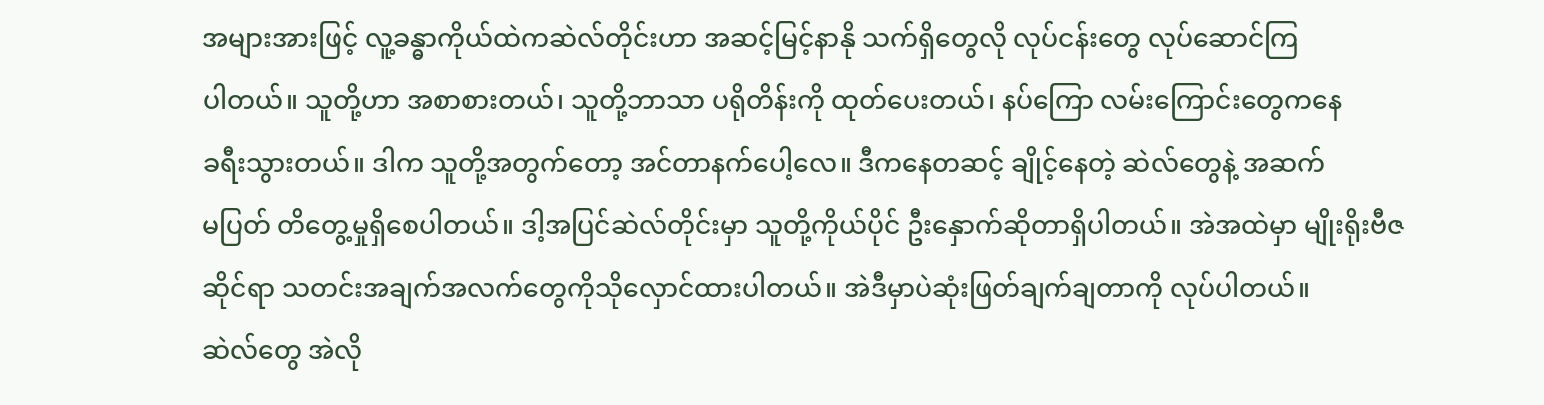အများအားဖြင့် လူ့ခန္ဓာကိုယ်ထဲကဆဲလ်တိုင်းဟာ အဆင့်မြင့်နာနို သက်ရှိတွေလို လုပ်ငန်းတွေ လုပ်ဆောင်ကြ
ပါတယ်။ သူတို့ဟာ အစာစားတယ်၊ သူတို့ဘာသာ ပရိုတိန်းကို ထုတ်ပေးတယ်၊ နပ်ကြော လမ်းကြောင်းတွေကနေ
ခရီးသွားတယ်။ ဒါက သူတို့အတွက်တော့ အင်တာနက်ပေါ့လေ။ ဒီကနေတဆင့် ချိုင့်နေတဲ့ ဆဲလ်တွေနဲ့ အဆက်
မပြတ် တိတွေ့မှုရှိစေပါတယ်။ ဒါ့အပြင်ဆဲလ်တိုင်းမှာ သူတို့ကိုယ်ပိုင် ဦးနှောက်ဆိုတာရှိပါတယ်။ အဲအထဲမှာ မျိုးရိုးဗီဇဆိုင်ရာ သတင်းအချက်အလက်တွေကိုသိုလှောင်ထားပါတယ်။ အဲဒီမှာပဲဆုံးဖြတ်ချက်ချတာကို လုပ်ပါတယ်။
ဆဲလ်တွေ အဲလို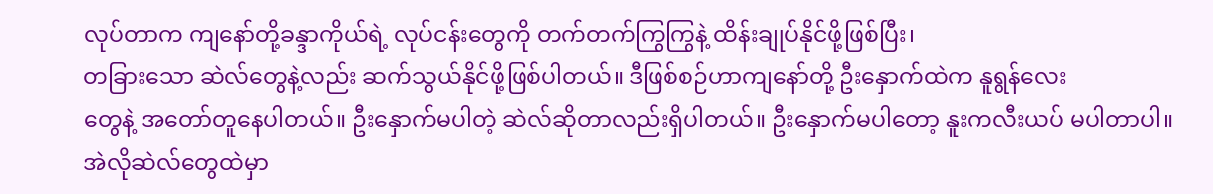လုပ်တာက ကျနော်တို့ခန္ဒာကိုယ်ရဲ့ လုပ်ငန်းတွေကို တက်တက်ကြွကြွနဲ့ ထိန်းချုပ်နိုင်ဖို့ဖြစ်ပြီး၊
တခြားသော ဆဲလ်တွေနဲ့လည်း ဆက်သွယ်နိုင်ဖို့ဖြစ်ပါတယ်။ ဒီဖြစ်စဉ်ဟာကျနော်တို့ ဦးနှောက်ထဲက နူရွန်လေး
တွေနဲ့ အတော်တူနေပါတယ်။ ဦးနှောက်မပါတဲ့ ဆဲလ်ဆိုတာလည်းရှိပါတယ်။ ဦးနှောက်မပါတော့ နူးကလီးယပ် မပါတာပါ။ အဲလိုဆဲလ်တွေထဲမှာ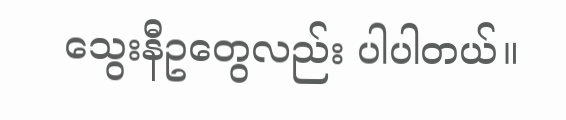သွေးနီဥတွေလည်း ပါပါတယ်။